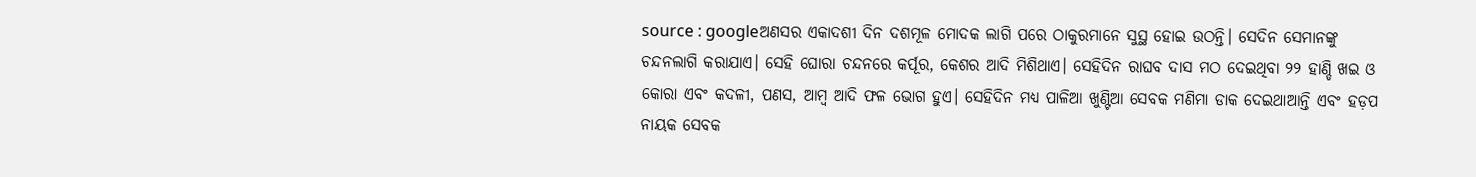source : googleଅଣସର ଏକାଦଶୀ ଦିନ ଦଶମୂଳ ମୋଦକ ଲାଗି ପରେ ଠାକୁରମାନେ ସୁସ୍ଥ ହୋଇ ଉଠନ୍ତି। ସେଦିନ ସେମାନଙ୍କୁ ଚନ୍ଦନଲାଗି କରାଯାଏ। ସେହି ଘୋରା ଚନ୍ଦନରେ କର୍ପୂର, କେଶର ଆଦି ମିଶିଥାଏ। ସେହିଦିନ ରାଘବ ଦାସ ମଠ ଦେଇଥିବା ୨୨ ହାଣ୍ଡି ଖଇ ଓ କୋରା ଏବଂ କଦଳୀ, ପଣସ, ଆମ୍ବ ଆଦି ଫଳ ଭୋଗ ହୁଏ। ସେହିଦିନ ମଧ୍ୟ ପାଳିଆ ଖୁଣ୍ଟିଆ ସେବକ ମଣିମା ଡାକ ଦେଇଥାଆନ୍ତି ଏବଂ ହଡ଼ପ ନାୟକ ସେବକ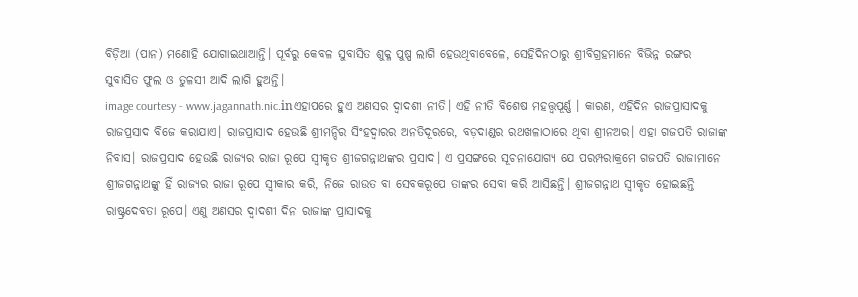ବିଡ଼ିଆ (ପାନ) ମଣୋହି ଯୋଗାଇଥାଆନ୍ତି। ପୂର୍ବରୁ କେବଳ ସୁବାସିତ ଶୁକ୍ଳ ପୁଷ୍ପ ଲାଗି ହେଉଥିବାବେଳେ, ସେହିଦିନଠାରୁ ଶ୍ରୀବିଗ୍ରହମାନେ ବିଭିନ୍ନ ରଙ୍ଗର ସୁବାସିତ ଫୁଲ ଓ ତୁଳସୀ ଆଦି ଲାଗି ହୁଅନ୍ତି।
image courtesy - www.jagannath.nic.inଏହାପରେ ହୁଏ ଅଣସର ଦ୍ୱାଦଶୀ ନୀତି। ଏହି ନୀତି ବିଶେଷ ମହତ୍ତ୍ବପୂର୍ଣ୍ଣ । କାରଣ, ଏହିଦିନ ରାଜପ୍ରାସାଦକୁ ରାଜପ୍ରସାଦ ବିଜେ କରାଯାଏ। ରାଜପ୍ରାସାଦ ହେଉଛି ଶ୍ରୀମନ୍ଦିର ସିଂହଦ୍ୱାରର ଅନତିଦୂରରେ, ବଡ଼ଦାଣ୍ଡର ରଥଖଳାଠାରେ ଥିବା ଶ୍ରୀନଅର। ଏହା ଗଜପତି ରାଜାଙ୍କ ନିବାସ। ରାଜପ୍ରସାଦ ହେଉଛି ରାଜ୍ୟର ରାଜା ରୂପେ ସ୍ୱୀକୃତ ଶ୍ରୀଜଗନ୍ନାଥଙ୍କର ପ୍ରସାଦ। ଏ ପ୍ରସଙ୍ଗରେ ସୂଚନାଯୋଗ୍ୟ ଯେ ପରମ୍ପରାକ୍ରମେ ଗଜପତି ରାଜାମାନେ ଶ୍ରୀଜଗନ୍ନାଥଙ୍କୁ ହିଁ ରାଜ୍ୟର ରାଜା ରୂପେ ସ୍ୱୀକାର କରି, ନିଜେ ରାଉତ ବା ସେବକରୂପେ ତାଙ୍କର ସେବା କରି ଆସିଛନ୍ତି। ଶ୍ରୀଜଗନ୍ନାଥ ସ୍ୱୀକୃତ ହୋଇଛନ୍ତି ରାଷ୍ଟ୍ରଦେବତା ରୂପେ। ଏଣୁ ଅଣସର ଦ୍ୱାଦଶୀ ଦିନ ରାଜାଙ୍କ ପ୍ରାସାଦକୁ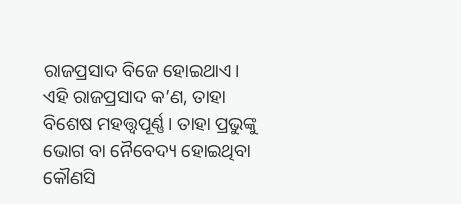ରାଜପ୍ରସାଦ ବିଜେ ହୋଇଥାଏ।
ଏହି ରାଜପ୍ରସାଦ କ’ଣ, ତାହା ବିଶେଷ ମହତ୍ତ୍ବପୂର୍ଣ୍ଣ। ତାହା ପ୍ରଭୁଙ୍କୁ ଭୋଗ ବା ନୈବେଦ୍ୟ ହୋଇଥିବା କୌଣସି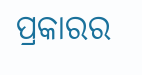ପ୍ରକାରର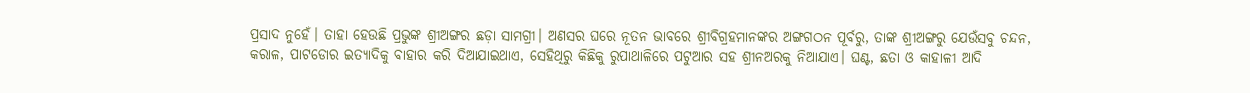ପ୍ରସାଦ ନୁହେଁ। ତାହା ହେଉଛି ପ୍ରଭୁଙ୍କ ଶ୍ରୀଅଙ୍ଗର ଛଡ଼ା ସାମଗ୍ରୀ। ଅଣସର ଘରେ ନୂତନ ଭାବରେ ଶ୍ରୀବିଗ୍ରହମାନଙ୍କର ଅଙ୍ଗଗଠନ ପୂର୍ବରୁ, ତାଙ୍କ ଶ୍ରୀଅଙ୍ଗରୁ ଯେଉଁସବୁ ଚନ୍ଦନ, କରାଳ, ପାଟଡୋର ଇତ୍ୟାଦିକୁ ବାହାର କରି ଦିଆଯାଇଥାଏ, ସେହିଥିରୁ କିଛିକୁ ରୁପାଥାଳିରେ ପଟୁଆର ସହ ଶ୍ରୀନଅରକୁ ନିଆଯାଏ। ଘଣ୍ଟ, ଛତା ଓ କାହାଳୀ ଆଦି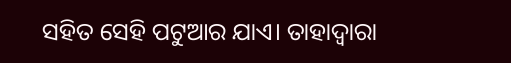ସହିତ ସେହି ପଟୁଆର ଯାଏ। ତାହାଦ୍ୱାରା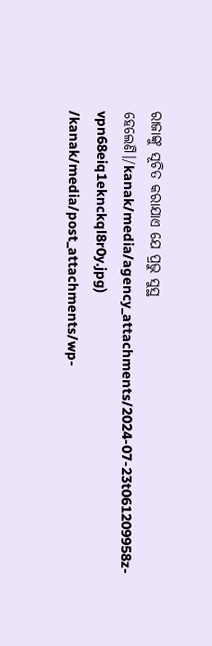ରାଜାଙ୍କୁ ସୂଚିତ କରାଯାଏ ଯେ ପ୍ରଭୁ ସୁସ୍ଥ ହେଲେଣି।/kanak/media/agency_attachments/2024-07-23t061209958z-vpn68eiq1eknckql8r0y.jpg)
/kanak/media/post_attachments/wp-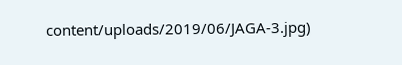content/uploads/2019/06/JAGA-3.jpg)